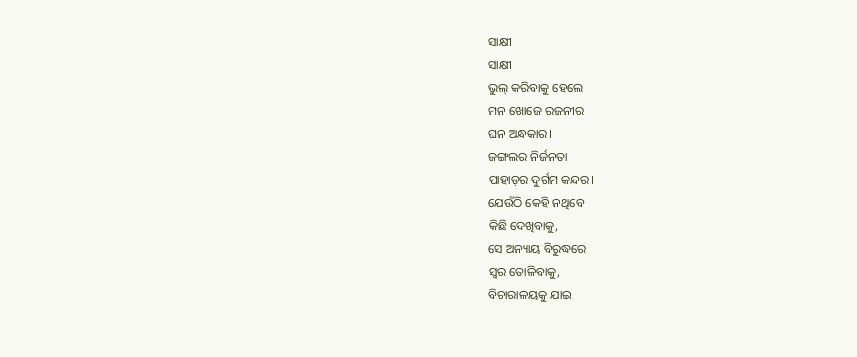ସାକ୍ଷୀ
ସାକ୍ଷୀ
ଭୁଲ୍ କରିବାକୁ ହେଲେ
ମନ ଖୋଜେ ରଜନୀର
ଘନ ଅନ୍ଧକାର।
ଜଙ୍ଗଲର ନିର୍ଜନତା
ପାହାଡ଼ର ଦୁର୍ଗମ କନ୍ଦର।
ଯେଉଁଠି କେହି ନଥିବେ
କିଛି ଦେଖିବାକୁ,
ସେ ଅନ୍ୟାୟ ବିରୁଦ୍ଧରେ
ସ୍ଵର ତୋଳିବାକୁ,
ବିଚାରାଳୟକୁ ଯାଇ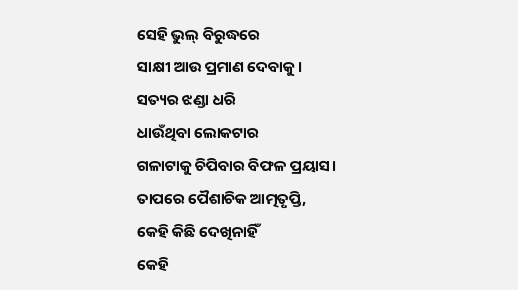ସେହି ଭୁଲ୍ ବିରୁଦ୍ଧରେ
ସାକ୍ଷୀ ଆଉ ପ୍ରମାଣ ଦେବାକୁ।
ସତ୍ୟର ଝଣ୍ଡା ଧରି
ଧାଉଁଥିବା ଲୋକଟାର
ଗଳାଟାକୁ ଚିପିବାର ବିଫଳ ପ୍ରୟାସ।
ତାପରେ ପୈଶାଚିକ ଆତ୍ମତୃପ୍ତି,
କେହି କିଛି ଦେଖିନାହିଁ
କେହି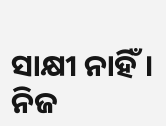ସାକ୍ଷୀ ନାହିଁ।
ନିଜ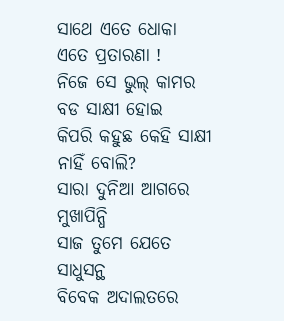ସାଥେ ଏତେ ଧୋକା
ଏତେ ପ୍ରତାରଣା !
ନିଜେ ସେ ଭୁଲ୍ କାମର
ବଡ ସାକ୍ଷୀ ହୋଇ
କିପରି କହୁଛ କେହି ସାକ୍ଷୀ ନାହିଁ ବୋଲି?
ସାରା ଦୁନିଆ ଆଗରେ ମୁଖାପିନ୍ଧି
ସାଜ ତୁମେ ଯେତେ ସାଧୁସନ୍ଥ
ବିବେକ ଅଦାଲତରେ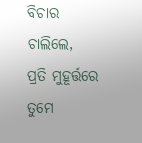ବିଚାର ଚାଲିଲେ,
ପ୍ରତି ମୁହୂର୍ତ୍ତରେ ତୁମେ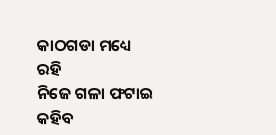କାଠଗଡା ମଧ୍ୟେ ରହି
ନିଜେ ଗଳା ଫଟାଇ କହିବ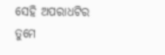ସେହି ଅପରାଧଟିର
ତୁମେ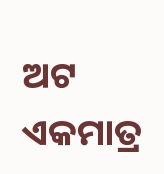ଅଟ ଏକମାତ୍ର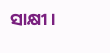ସାକ୍ଷୀ।